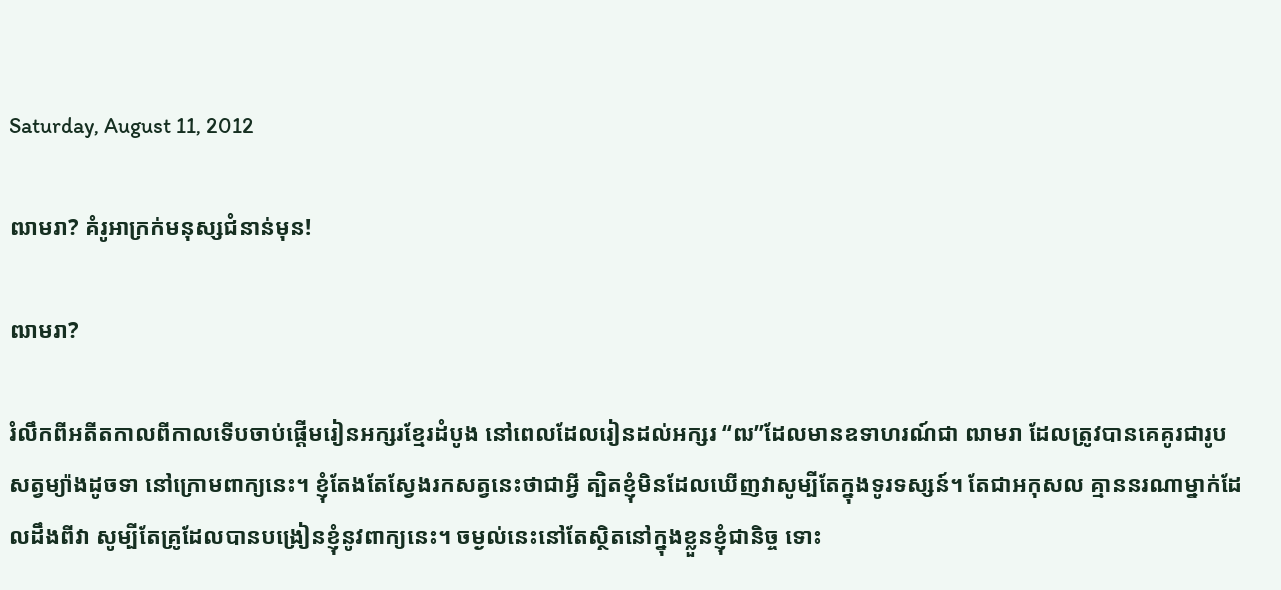Saturday, August 11, 2012

ឍាមរា? គំរូអាក្រក់មនុស្សជំនាន់មុន!

ឍាមរា?

រំលឹកពីអតីតកាលពីកាលទើបចាប់ផ្ដើមរៀនអក្សរខ្មែរដំបូង នៅពេលដែលរៀនដល់អក្សរ “ឍ”ដែលមានឧទាហរណ៍ជា ឍាមរា ដែលត្រូវបានគេគូរជារូបសត្វម្យ៉ាងដូចទា នៅក្រោមពាក្យនេះ។ ខ្ញុំតែងតែស្វែងរកសត្វនេះថាជាអ្វី ត្បិតខ្ញុំមិនដែលឃើញវាសូម្បីតែក្នុងទូរទស្សន៍។ តែជាអកុសល គ្មាននរណាម្នាក់ដែលដឹងពីវា សូម្បីតែគ្រូដែលបានបង្រៀនខ្ញុំនូវពាក្យនេះ។ ចម្ងល់នេះនៅតែស្ថិតនៅក្នុងខ្លួនខ្ញុំជានិច្ច ទោះ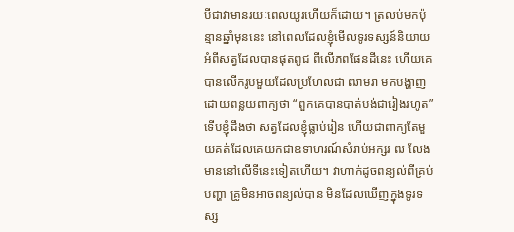បីជាវាមានរយៈពេលយូរហើយក៏ដោយ។ ត្រលប់មកប៉ុន្មានឆ្នាំមុននេះ នៅពេលដែលខ្ញុំមើលទូរទស្សន៍និយាយអំពីសត្វដែលបានផុតពូជ ពីលើភពផែនដីនេះ ហើយគេបានលើករូបមួយដែលប្រហែលជា ឍាមរា មកបង្ហាញដោយពន្លយពាក្យថា “ពួកគេបានបាត់បង់ជារៀងរហូត” ទើបខ្ញុំដឹងថា សត្វដែលខ្ញុំធ្លាប់រៀន ហើយជាពាក្យតែមួយគត់ដែលគេយកជាឧទាហរណ៍សំរាប់អក្សរ ឍ លែងមាននៅលើទីនេះទៀតហើយ។ វាហាក់ដូចពន្យល់ពីគ្រប់បញ្ហា គ្រូមិនអាចពន្យល់បាន មិនដែលឃើញក្នុងទូរទស្ស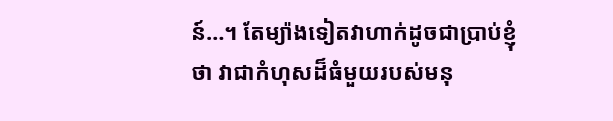ន៍…។ តែម្យ៉ាងទៀតវាហាក់ដូចជាប្រាប់ខ្ញុំថា វាជាកំហុសដ៏ធំមួយរបស់មនុ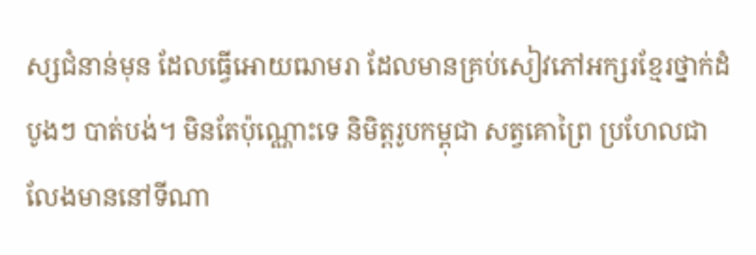ស្សជំនាន់មុន ដែលធ្វើអោយឍាមរា ដែលមានគ្រប់សៀវភៅអក្សរខ្មែរថ្នាក់ដំបូងៗ បាត់បង់។ មិនតែប៉ុណ្ណោះទេ និមិត្តរូបកម្ពុជា សត្វគោព្រៃ ប្រហែលជាលែងមាននៅទីណា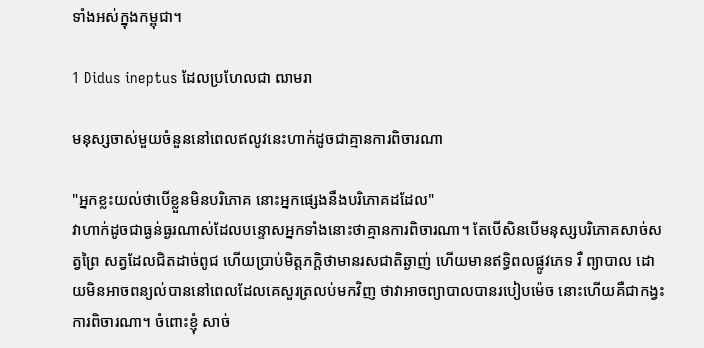ទាំងអស់ក្នុងកម្ពុជា។

1 Didus ineptus ដែលប្រហែលជា ឍាមរា

មនុស្សចាស់មួយចំនួននៅពេលឥលូវនេះហាក់ដូចជាគ្មានការពិចារណា

"អ្នកខ្លះយល់ថាបើខ្លួនមិនបរិភោគ នោះអ្នកផ្សេងនឹងបរិភោគដដែល"
វាហាក់ដូចជាធ្ងន់ធ្ងរណាស់ដែលបន្ទោសអ្នកទាំងនោះថាគ្មានការពិចារណា។ តែបើសិនបើមនុស្សបរិភោគសាច់សត្វព្រៃ សត្វដែលជិតដាច់ពូជ ហើយប្រាប់មិត្តភក្តិថាមានរសជាតិឆ្ងាញ់ ហើយមានឥទ្ធិពលផ្លូវភេទ រឺ ព្យាបាល ដោយមិនអាចពន្យល់បាននៅពេលដែលគេសួរត្រលប់មកវិញ ថាវាអាចព្យាបាលបានរបៀបម៉េច នោះហើយគឺជាកង្វះការពិចារណា។ ចំពោះខ្ញុំ សាច់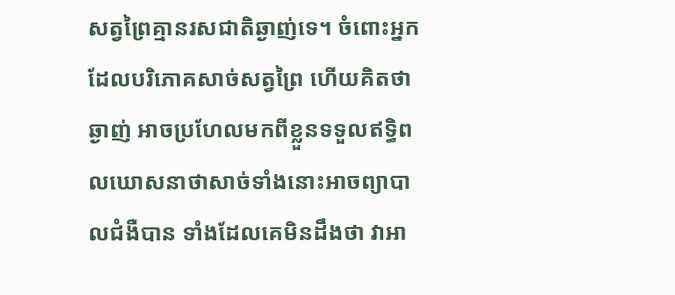សត្វព្រៃគ្មានរសជាតិឆ្ងាញ់ទេ។ ចំពោះអ្នកដែលបរិភោគសាច់សត្វព្រៃ ហើយគិតថាឆ្ងាញ់ អាចប្រហែលមកពីខ្លួនទទួលឥទ្ធិពលឃោសនាថាសាច់ទាំងនោះអាចព្យាបាលជំងឺបាន ទាំងដែលគេមិនដឹងថា វាអា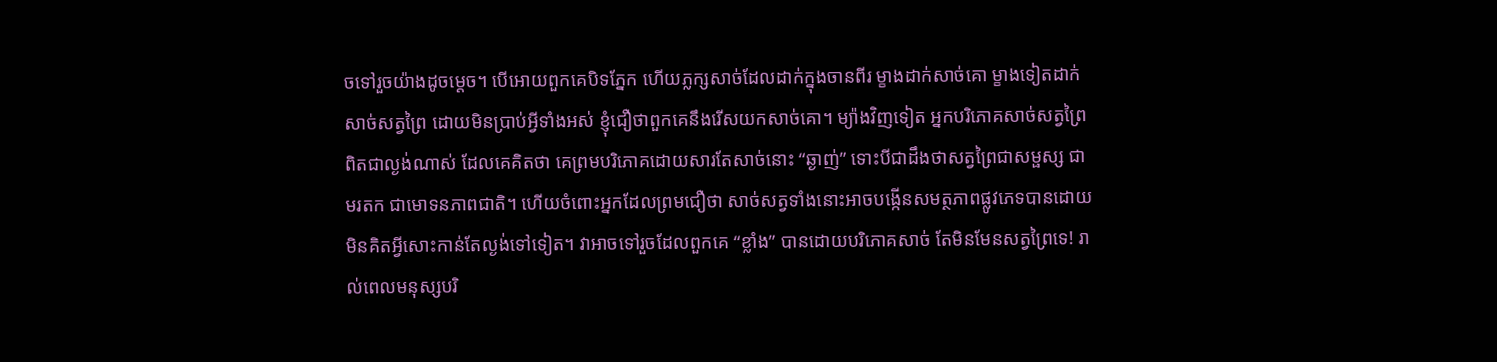ចទៅរួចយ៉ាងដូចម្ដេច។ បើអោយពួកគេបិទភ្នែក ហើយភ្លក្សសាច់ដែលដាក់ក្នុងចានពីរ ម្ខាងដាក់សាច់គោ ម្ខាងទៀតដាក់សាច់សត្វព្រៃ ដោយមិនប្រាប់អ្វីទាំងអស់ ខ្ញុំជឿថាពួកគេនឹងរើសយកសាច់គោ។ ម្យ៉ាងវិញទៀត អ្នកបរិភោគសាច់សត្វព្រៃពិតជាល្ងង់ណាស់ ដែលគេគិតថា គេព្រមបរិភោគដោយសារតែសាច់នោះ “ឆ្ងាញ់” ទោះបីជាដឹងថាសត្វព្រៃជាសម្ផស្ស ជាមរតក ជាមោទនភាពជាតិ។ ហើយចំពោះអ្នកដែលព្រមជឿថា សាច់សត្វទាំងនោះអាចបង្កើនសមត្ថភាពផ្លូវភេទបានដោយមិនគិតអ្វីសោះកាន់តែល្ងង់ទៅទៀត។ វាអាចទៅរួចដែលពួកគេ “ខ្លាំង” បានដោយបរិភោគសាច់ តែមិនមែនសត្វព្រៃទេ! រាល់ពេលមនុស្សបរិ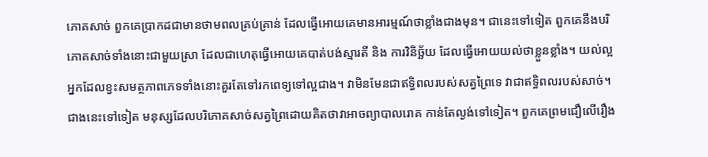ភោគសាច់ ពួកគេប្រាកដជាមានថាមពលគ្រប់គ្រាន់ ដែលធ្វើអោយគេមានអារម្មណ៍ថាខ្លាំងជាងមុន។ ជានេះទៅទៀត ពួកគេនឹងបរិភោគសាច់ទាំងនោះជាមួយស្រា ដែលជាហេតុធ្វើអោយគេបាត់បង់ស្មារតី និង ការវិនិច្ឆ័យ ដែលធ្វើអោយយល់ថាខ្លួនខ្លាំង។ យល់ល្អអ្នកដែលខ្វះសមត្ថភាពភេទទាំងនោះគួរតែទៅរកពេទ្យទៅល្អជាង។ វាមិនមែនជាឥទ្ធិពលរបស់សត្វព្រៃទេ វាជាឥទ្ធិពលរបស់សាច់។ ជាងនេះទៅទៀត មនុស្សដែលបរិភោគសាច់សត្វព្រៃដោយគិតថាវាអាចព្យាបាលរោគ កាន់តែល្ងង់ទៅទៀត។ ពួកគេព្រមជឿលើរឿង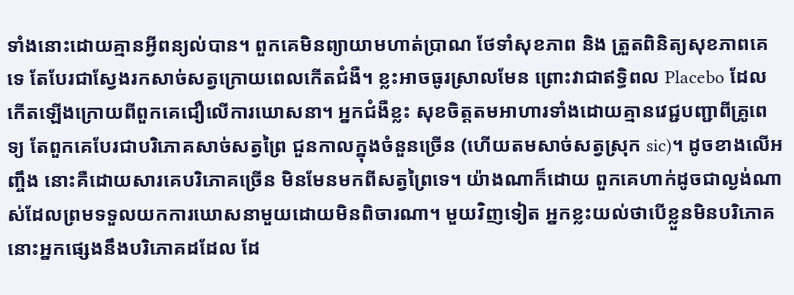ទាំងនោះដោយគ្មានអ្វីពន្យល់បាន។ ពួកគេមិនព្យាយាមហាត់ប្រាណ ថែទាំសុខភាព និង ត្រួតពិនិត្យសុខភាពគេទេ តែបែរជាស្វែងរកសាច់សត្វក្រោយពេលកើតជំងឺ។ ខ្លះអាចធូរស្រាលមែន ព្រោះវាជាឥទ្ធិពល Placebo ដែលកើតឡើងក្រោយពីពួកគេជឿលើការឃោសនា។ អ្នកជំងឺខ្លះ សុខចិត្តតមអាហារទាំងដោយគ្មានវេជ្ជបញ្ជាពីគ្រូពេទ្យ តែពួកគេបែរជាបរិភោគសាច់សត្វព្រៃ ជួនកាលក្នុងចំនួនច្រើន (ហើយតមសាច់សត្វស្រុក sic)។ ដូចខាងលើអញ្ចឹង នោះគឺដោយសារគេបរិភោគច្រើន មិនមែនមកពីសត្វព្រៃទេ។ យ៉ាងណាក៏ដោយ ពួកគេហាក់ដូចជាល្ងង់ណាស់ដែលព្រមទទួលយកការឃោសនាមួយដោយមិនពិចារណា។ មួយវិញទៀត អ្នកខ្លះយល់ថាបើខ្លួនមិនបរិភោគ នោះអ្នកផ្សេងនឹងបរិភោគដដែល ដែ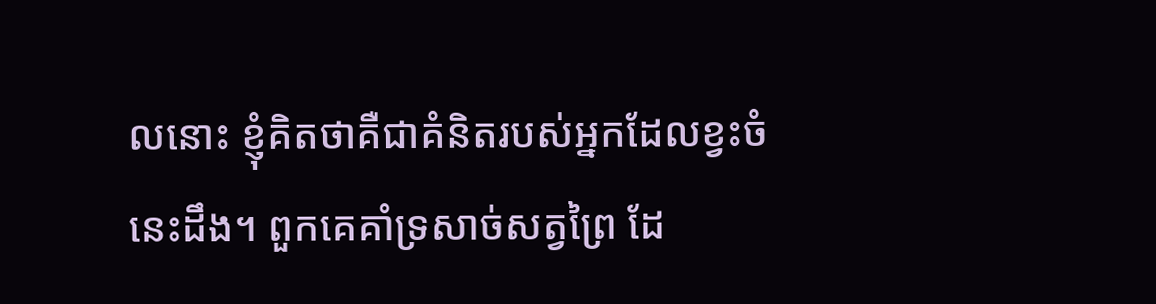លនោះ ខ្ញុំគិតថាគឺជាគំនិតរបស់អ្នកដែលខ្វះចំនេះដឹង។ ពួកគេគាំទ្រសាច់សត្វព្រៃ ដែ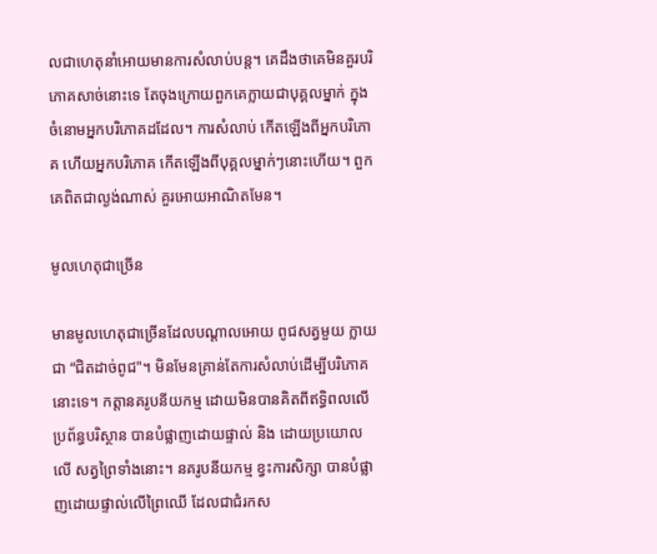លជាហេតុនាំអោយមានការសំលាប់បន្ត។ គេដឹងថាគេមិនគួរបរិភោគសាច់នោះទេ តែចុងក្រោយពួកគេក្លាយជាបុគ្គលម្នាក់ ក្នុងចំនោមអ្នកបរិភោគដដែល។ ការសំលាប់ កើតឡើងពីអ្នកបរិភោគ ហើយអ្នកបរិភោគ កើតឡើងពីបុគ្គលម្នាក់ៗនោះហើយ។ ពួកគេពិតជាល្ងង់ណាស់ គួរអោយអាណិតមែន។

មូលហេតុជាច្រើន

មានមូលហេតុជាច្រើនដែលបណ្ដាលអោយ ពូជសត្វមួយ ក្លាយជា “ជិតដាច់ពូជ"។ មិនមែនគ្រាន់តែការសំលាប់ដើម្បីបរិភោគនោះទេ។ កត្តានគរូបនីយកម្ម ដោយមិនបានគិតពីឥទ្ធិពលលើប្រព័ន្ធបរិស្ថាន បានបំផ្លាញដោយផ្ទាល់ និង ដោយប្រយោលលើ សត្វព្រៃទាំងនោះ។ នគរូបនីយកម្ម ខ្វះការសិក្សា បានបំផ្លាញដោយផ្ទាល់លើព្រៃឈើ ដែលជាជំរកស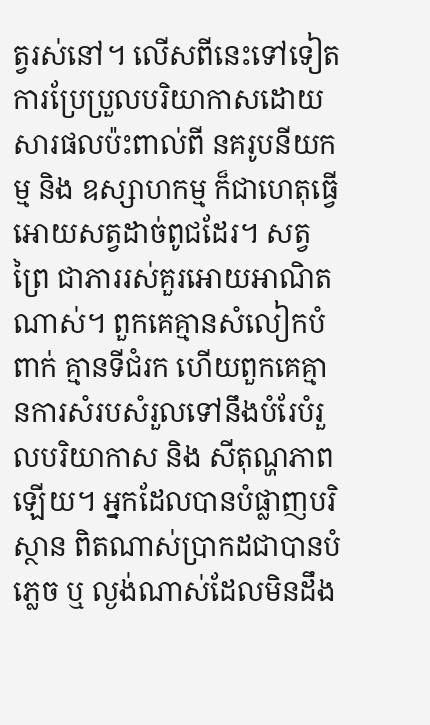ត្វរស់នៅ។ លើសពីនេះទៅទៀត ការប្រែប្រួលបរិយាកាសដោយសារផលប៉ះពាល់ពី នគរូបនីយកម្ម និង ឧស្សាហកម្ម ក៏ជាហេតុធ្វើអោយសត្វដាច់ពូជដែរ។ សត្វព្រៃ ជាភាររស់គួរអោយអាណិតណាស់។ ពួកគេគ្មានសំលៀកបំពាក់ គ្មានទីជំរក ហើយពួកគេគ្មានការសំរបសំរួលទៅនឹងបំរែបំរួលបរិយាកាស និង សីតុណ្ហភាពឡើយ។ អ្នកដែលបានបំផ្លាញបរិស្ថាន ពិតណាស់ប្រាកដជាបានបំភ្លេច ឬ ល្ងង់ណាស់ដែលមិនដឹង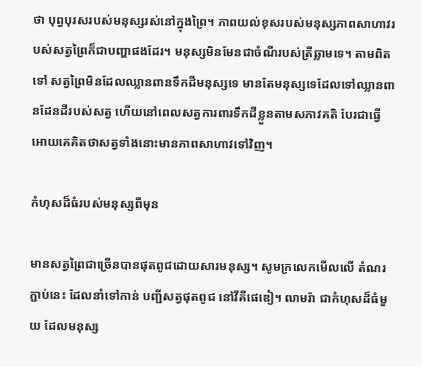ថា បុព្វបុរសរបស់មនុស្សរស់នៅក្នុងព្រៃ។ ភាពយល់ខុសរបស់មនុស្សភាពសាហាវរបស់សត្វព្រៃក៏ជាបញ្ហាផងដែរ។ មនុស្សមិនមែនជាចំណីរបស់ត្រីឆ្លាមទេ។ តាមពិតទៅ សត្វព្រៃមិនដែលឈ្លានពានទឹកដីមនុស្សទេ មានតែមនុស្សទេដែលទៅឈ្លានពានដែនដីរបស់សត្វ ហើយនៅពេលសត្វការពារទឹកដីខ្លួនតាមសភាវគតិ បែរជាធ្វើអោយគេគិតថាសត្វទាំងនោះមានភាពសាហាវទៅវិញ។

កំហុសដ៏ធំរបស់មនុស្សពីមុន

មានសត្វព្រៃជាច្រើនបានផុតពូជដោយសារមនុស្ស។ សូមក្រលេកមើលលើ តំណរភ្ជាប់នេះ ដែលនាំទៅកាន់ បញ្ជីសត្វផុតពូជ នៅវីគីផេឌៀ។ ឍាមរ៉ា ជាកំហុសដ៏ធំមួយ ដែលមនុស្ស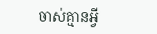ចាស់គ្មានអ្វី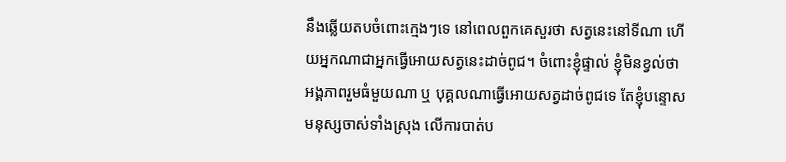នឹងឆ្លើយតបចំពោះក្មេងៗទេ នៅពេលពួកគេសួរថា សត្វនេះនៅទីណា ហើយអ្នកណាជាអ្នកធ្វើអោយសត្វនេះដាច់ពូជ។ ចំពោះខ្ញុំផ្ទាល់ ខ្ញុំមិនខ្វល់ថា អង្គភាពរួមធំមួយណា ឬ បុគ្គលណាធ្វើអោយសត្វដាច់ពូជទេ តែខ្ញុំបន្ទោសមនុស្សចាស់ទាំងស្រុង លើការបាត់ប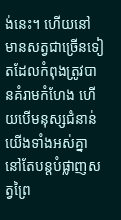ង់នេះ។ ហើយនៅមានសត្វជាច្រើនទៀតដែលកំពុងត្រូវបានគំរាមកំហែង ហើយបើមនុស្សជំនាន់យើងទាំងអស់គ្នានៅតែបន្តបំផ្លាញសត្វព្រៃ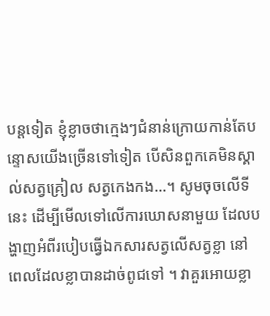បន្តទៀត ខ្ញុំខ្លាចថាក្មេងៗជំនាន់ក្រោយកាន់តែបន្ទោសយើងច្រើនទៅទៀត បើសិនពួកគេមិនស្គាល់សត្វគ្រៀល សត្វកេងកង…។ សូមចុចលើទីនេះ ដើម្បីមើលទៅលើការឃោសនាមួយ ដែលបង្ហាញអំពីរបៀបធ្វើឯកសារសត្វលើសត្វខ្លា នៅពេលដែលខ្លាបានដាច់ពូជទៅ ។ វាគួរអោយខ្លា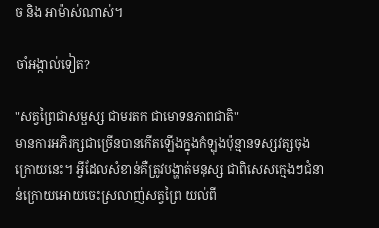ច និង អាម៉ាស់ណាស់។

ចាំអង្កាល់ទៀត?

"សត្វព្រៃជាសម្ផស្ស ជាមរតក ជាមោទនភាពជាតិ"
មានការអភិរក្សជាច្រើនបានកើតឡើងក្នុងកំឡុងប៉ុន្មានទស្សវត្សចុងក្រោយនេះ។ អ្វីដែលសំខាន់គឺត្រូវបង្ហាត់មនុស្ស ជាពិសេសក្មេងៗជំនាន់ក្រោយអោយចេះស្រលាញ់សត្វព្រៃ យល់ពី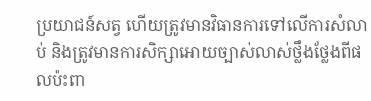ប្រយាជន៍សត្វ ហើយត្រូវមានវិធានការទៅលើការសំលាប់ និងត្រូវមានការសិក្សាអោយច្បាស់លាស់ថ្លឹងថ្លែងពីផលប៉ះពា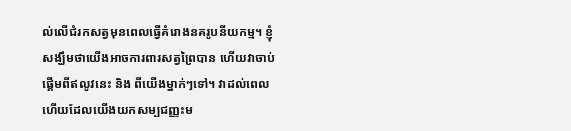ល់លើជំរកសត្វមុនពេលធ្វើគំរោងនគរូបនីយកម្ម។ ខ្ញុំសង្ឃឹមថាយើងអាចការពារសត្វព្រៃបាន ហើយវាចាប់ផ្ដើមពីឥលូវនេះ និង ពីយើងម្នាក់ៗទៅ។ វាដល់ពេលហើយដែលយើងយកសម្បជញ្ញះម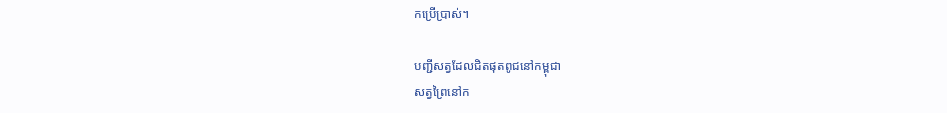កប្រើប្រាស់។

បញ្ជីសត្វដែលជិតផុតពូជនៅកម្ពុជា
សត្វព្រៃនៅក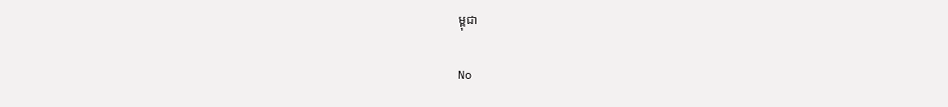ម្ពុជា

No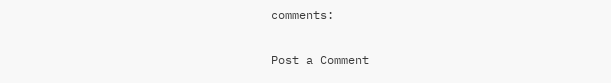comments:

Post a Comment